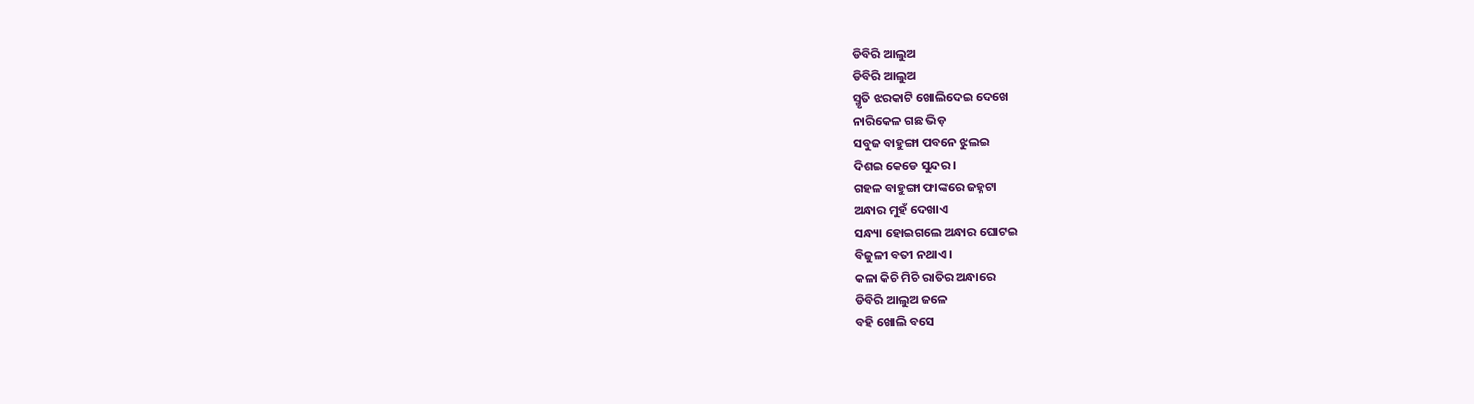ଡିବିରି ଆଲୁଅ
ଡିବିରି ଆଲୁଅ
ସ୍ମୃତି ଝରକାଟି ଖୋଲିଦେଇ ଦେଖେ
ନାରିକେଳ ଗଛ ଭିଡ଼
ସବୁଜ ବାହୁଙ୍ଗା ପବନେ ଝୁଲଇ
ଦିଶଇ କେଡେ ସୁନ୍ଦର ।
ଗହଳ ବାହୁଙ୍ଗା ଫାଙ୍କରେ ଜହ୍ନଟା
ଅନ୍ଧାର ମୁହଁ ଦେଖାଏ
ସନ୍ଧ୍ୟା ହୋଇଗଲେ ଅନ୍ଧାର ଘୋଟଇ
ବିଜୁଳୀ ବତୀ ନଥାଏ ।
କଳା କିଚି ମିଚି ରାତିର ଅନ୍ଧାରେ
ଡିବିରି ଆଲୁଅ ଜଳେ
ବହି ଖୋଲି ବସେ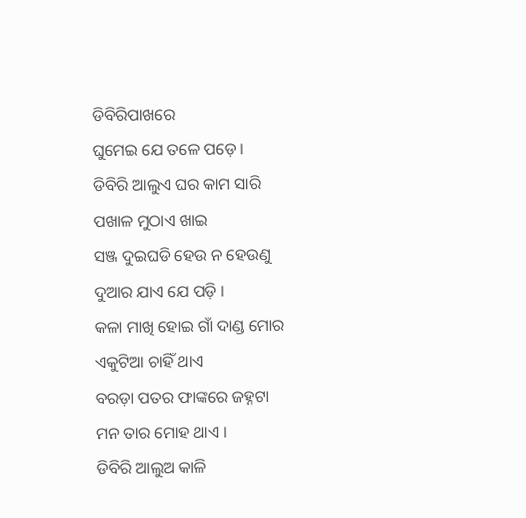ଡିବିରିପାଖରେ
ଘୁମେଇ ଯେ ତଳେ ପଡ଼େ ।
ଡିବିରି ଆଲୁଏ ଘର କାମ ସାରି
ପଖାଳ ମୁଠାଏ ଖାଇ
ସଞ୍ଜ ଦୁଇଘଡି ହେଉ ନ ହେଉଣୁ
ଦୁଆର ଯାଏ ଯେ ପଡ଼ି ।
କଳା ମାଖି ହୋଇ ଗାଁ ଦାଣ୍ଡ ମୋର
ଏକୁଟିଆ ଚାହିଁ ଥାଏ
ବରଡ଼ା ପତର ଫାଙ୍କରେ ଜହ୍ନଟା
ମନ ତାର ମୋହ ଥାଏ ।
ଡିବିରି ଆଲୁଅ କାଳି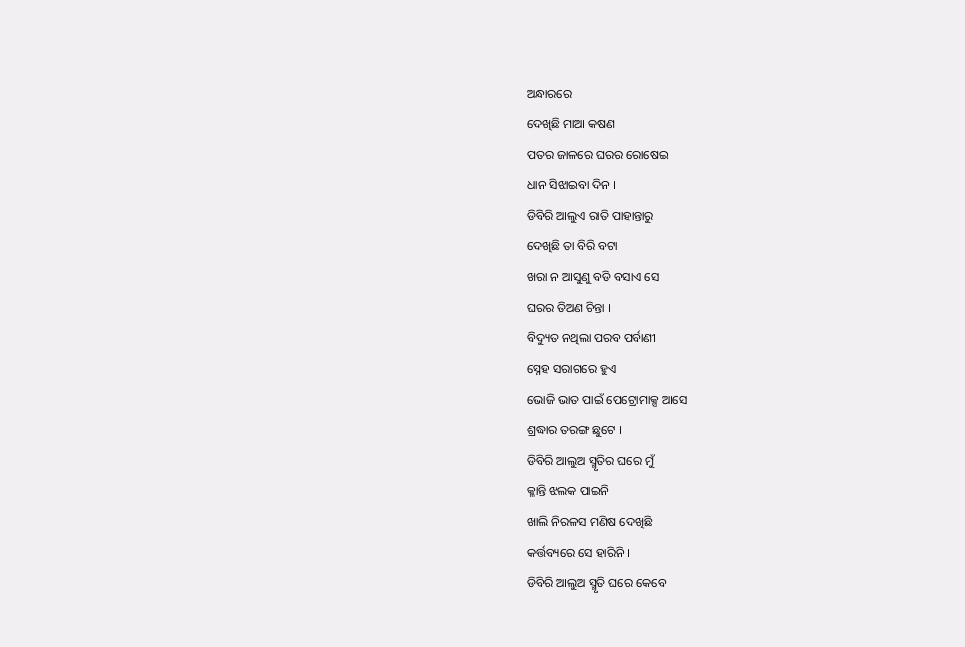ଅନ୍ଧାରରେ
ଦେଖିଛି ମାଆ କଷଣ
ପତର ଜାଳରେ ଘରର ରୋଷେଇ
ଧାନ ସିଝାଇବା ଦିନ ।
ଡିବିରି ଆଲୁଏ ରାତି ପାହାନ୍ତାରୁ
ଦେଖିଛି ତା ବିରି ବଟା
ଖରା ନ ଆସୁଣୁ ବଡି ବସାଏ ସେ
ଘରର ତିଅଣ ଚିନ୍ତା ।
ବିଦ୍ୟୁତ ନଥିଲା ପରବ ପର୍ବାଣୀ
ସ୍ନେହ ସରାଗରେ ହୁଏ
ଭୋଜି ଭାତ ପାଇଁ ପେଟ୍ରୋମାକ୍ସ ଆସେ
ଶ୍ରଦ୍ଧାର ତରଙ୍ଗ ଛୁଟେ ।
ଡିବିରି ଆଲୁଅ ସ୍ମୃତିର ଘରେ ମୁଁ
କ୍ଳାନ୍ତି ଝଲକ ପାଇନି
ଖାଲି ନିରଳସ ମଣିଷ ଦେଖିଛି
କର୍ତ୍ତବ୍ୟରେ ସେ ହାରିନି ।
ଡିବିରି ଆଲୁଅ ସ୍ମୃତି ଘରେ କେବେ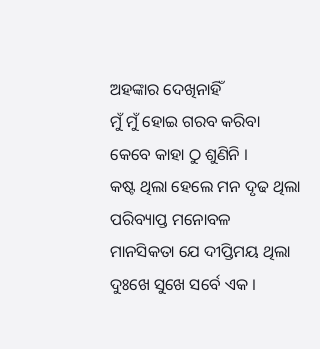ଅହଙ୍କାର ଦେଖିନାହିଁ
ମୁଁ ମୁଁ ହୋଇ ଗରବ କରିବା
କେବେ କାହା ଠୁ ଶୁଣିନି ।
କଷ୍ଟ ଥିଲା ହେଲେ ମନ ଦୃଢ ଥିଲା
ପରିବ୍ୟାପ୍ତ ମନୋବଳ
ମାନସିକତା ଯେ ଦୀପ୍ତିମୟ ଥିଲା
ଦୁଃଖେ ସୁଖେ ସର୍ବେ ଏକ ।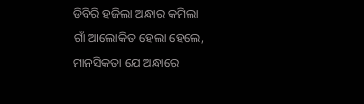ଡିବିରି ହଜିଲା ଅନ୍ଧାର କମିଲା
ଗାଁ ଆଲୋକିତ ହେଲା ହେଲେ,
ମାନସିକତା ଯେ ଅନ୍ଧାରେ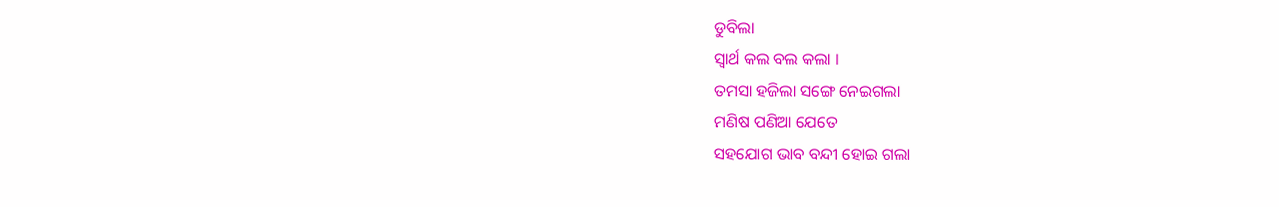ଡୁବିଲା
ସ୍ୱାର୍ଥ କଲ ବଲ କଲା ।
ତମସା ହଜିଲା ସଙ୍ଗେ ନେଇଗଲା
ମଣିଷ ପଣିଆ ଯେତେ
ସହଯୋଗ ଭାବ ବନ୍ଦୀ ହୋଇ ଗଲା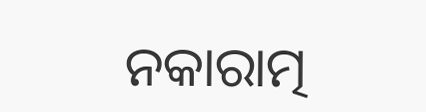ନକାରାତ୍ମ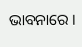ଭାବନାରେ ।